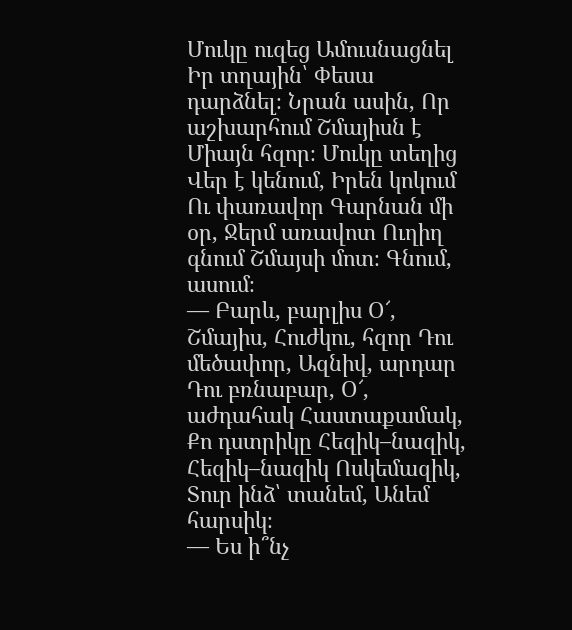Մուկը ուզեց Ամուսնացնել Իր տղային՝ Փեսա դարձնել։ Նրան ասին, Որ աշխարհում Շմայիսն է Միայն հզոր։ Մուկը տեղից Վեր է կենում, Իրեն կոկում Ու փառավոր Գարնան մի օր, Ջերմ առավոտ Ուղիղ գնում Շմայսի մոտ։ Գնում, ասում։
— Բարև, բարլիս Օ՜, Շմայիս, Հուժկու, հզոր Դու մեծափոր, Ազնիվ, արդար Դու բռնաբար, Օ՜, աժդահակ Հաստաքամակ, Քո դստրիկը Հեզիկ–նազիկ, Հեզիկ–նազիկ Ոսկեմազիկ, Տուր ինձ՝ տանեմ, Անեմ հարսիկ։
— Ես ի՞նչ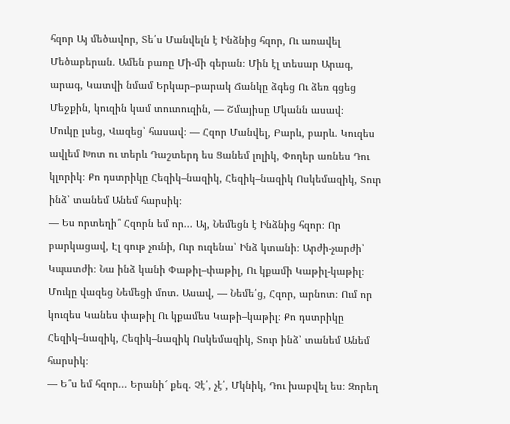հզոր Այ մեծավոր, Տե՛ս Մանվելն է Ինձնից հզոր, Ու առավել Մեծաբերան․ Ամեն բառը Մի-մի գերան։ Մին էլ տեսար Արագ, արագ, Կատվի նմամ Երկար–բարակ Ճանկը ձգեց Ու ձեռ գցեց Մեջքին, կուզին կամ տուտուզին, — Շմայիսը Մկանն ասավ։
Մուկը լսեց, Վազեց՝ հասավ։ — Հզոր Մանվել, Բարև, բարև. Կուզես ավլեմ Խոտ ու տերև Դաշտերդ ես Ցանեմ լոլիկ, Փողեր առնես Դու կլորիկ։ Քո դստրիկը Հեզիկ–նազիկ, Հեզիկ–նազիկ Ոսկեմազիկ, Տուր ինձ՝ տանեմ Անեմ հարսիկ։
— Ես որտեղի՞ Հզորն եմ որ... Այ, Նեմեցն է Ինձնից հզոր։ Որ բարկացավ, Էլ գութ չունի, Ուր ուզենա՝ Ինձ կտանի։ Արժի-չարժի՝ Կպատժի։ Նա ինձ կանի Փաթիլ–փաթիլ, Ու կքամի Կաթիլ-կաթիլ։
Մուկը վազեց Նեմեցի մոտ. Ասավ, — Նեմե՛ց, Հզոր, արնոտ։ Ում որ կուզես Կանես փաթիլ Ու կքամես Կաթի–կաթիլ։ Քո դստրիկը Հեզիկ–նազիկ, Հեզիկ–նազիկ Ոսկեմազիկ, Տուր ինձ՝ տանեմ Անեմ հարսիկ։
— Ե՞ս եմ հզոր... Երանի՜ քեզ. Չէ՛, չէ՛, Մկնիկ, Դու խաբվել ես։ Զորեղ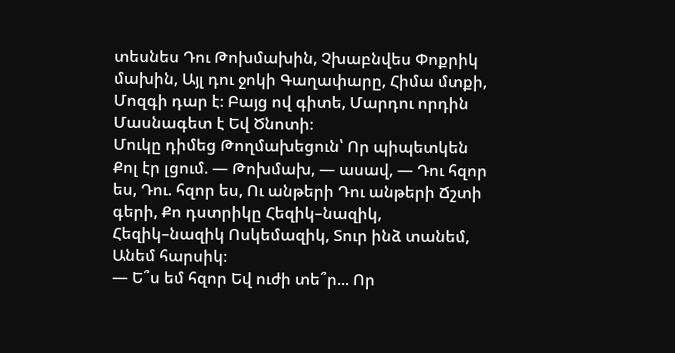տեսնես Դու Թոխմախին, Չխաբնվես Փոքրիկ մախին, Այլ դու ջոկի Գաղափարը, Հիմա մտքի, Մոզգի դար է։ Բայց ով գիտե, Մարդու որդին Մասնագետ է Եվ Ծնոտի։
Մուկը դիմեց Թողմախեցուն՝ Որ պիպետկեն Քոլ էր լցում. — Թոխմախ, — ասավ, — Դու հզոր ես, Դու. հզոր ես, Ու անթերի Դու անթերի Ճշտի գերի, Քո դստրիկը Հեզիկ–նազիկ, Հեզիկ–նազիկ Ոսկեմազիկ, Տուր ինձ տանեմ, Անեմ հարսիկ։
— Ե՞ս եմ հզոր Եվ ուժի տե՞ր... Որ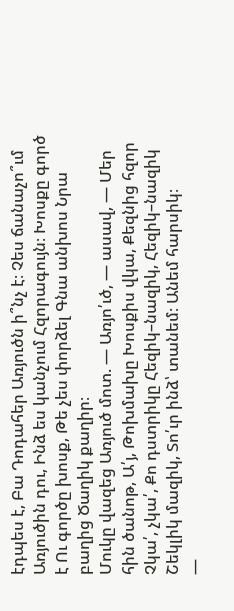էդպես է, Բա Դոդահեր Առյուծն ի՞նչ է։ Չես ճանաչո՞ւմ Առյուծին դու, Ինձ ես կանչում Հզորագույն։ Խոսքը գործ է Ու գործը խոսք, Թե չես փորձել Գնա անխոս Նրա բաղից Ծաղիկ քաղիր։
Մուկը վազեց Առյուծ մոտ. — Առյո՛ւծ, — ասավ, — Մեր հին ծանոթ, Ա՛յ, Թոխմախը Խոսքիս վկա, Քեզնից հզոր Չկա՛, չկա՛, Քո դստրիկը Հեզիկ–նազիկ, Հեզիկ–նազիկ Շեկլիկ մազիկ, Տո՛ւր ինձ՝ տանեմ։ Անեմ հարսիկ։
—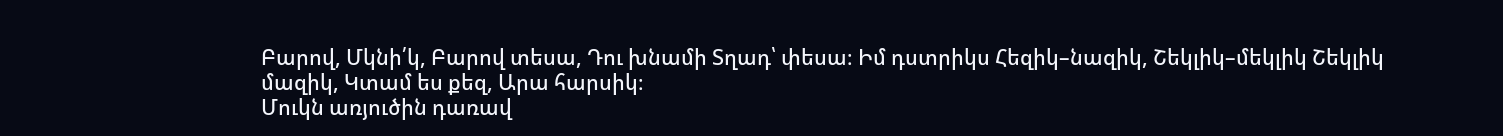Բարով, Մկնի՛կ, Բարով տեսա, Դու խնամի Տղադ՝ փեսա։ Իմ դստրիկս Հեզիկ–նազիկ, Շեկլիկ–մեկլիկ Շեկլիկ մազիկ, Կտամ ես քեզ, Արա հարսիկ։
Մուկն առյուծին դառավ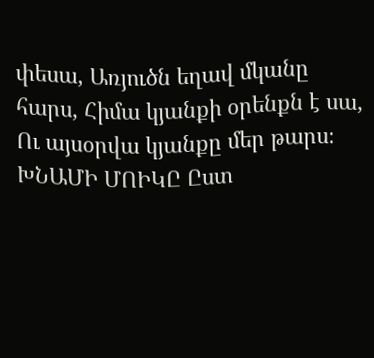փեսա, Առյուծն եղավ մկանը հարս, Հիմա կյանքի օրենքն է սա, Ու այսօրվա կյանքը մեր թարս։
ԽՆԱՄԻ ՄՈԻԿԸ Ըստ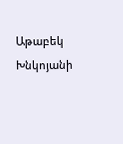Աթաբեկ Խնկոյանի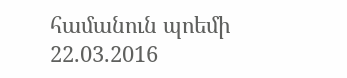համանուն պոեմի
22.03.2016